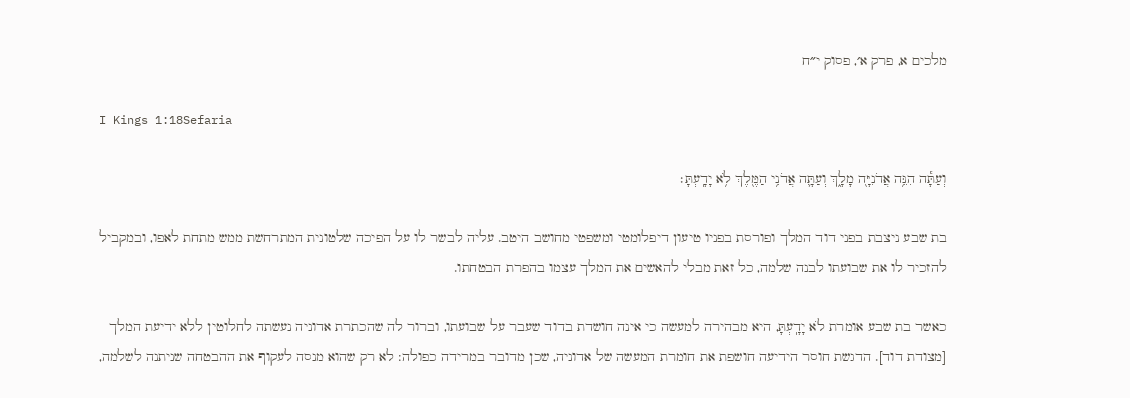מלכים א, פרק א׳, פסוק י״ח

I Kings 1:18Sefaria

וְעַתָּ֕ה הִנֵּ֥ה אֲדֹנִיָּ֖ה מָלָ֑ךְ וְעַתָּ֛ה אֲדֹנִ֥י הַמֶּ֖לֶךְ לֹ֥א יָדָֽעְתָּ׃

בת שבע ניצבת בפני דוד המלך ופורסת בפניו טיעון דיפלומטי ומשפטי מחושב היטב. עליה לבשר לו על הפיכה שלטונית המתרחשת ממש מתחת לאפו, ובמקביל להזכיר לו את שבועתו לבנה שלמה, כל זאת מבלי להאשים את המלך עצמו בהפרת הבטחתו.

כאשר בת שבע אומרת לֹא יָדָֽעְתָּ, היא מבהירה למעשה כי אינה חושדת בדוד שעבר על שבועתו, וברור לה שהכתרת אדוניה נעשתה לחלוטין ללא ידיעת המלך [מצודת דוד]. הדגשת חוסר הידיעה חושפת את חומרת המעשה של אדוניה, שכן מדובר במרידה כפולה: לא רק שהוא מנסה לעקוף את ההבטחה שניתנה לשלמה,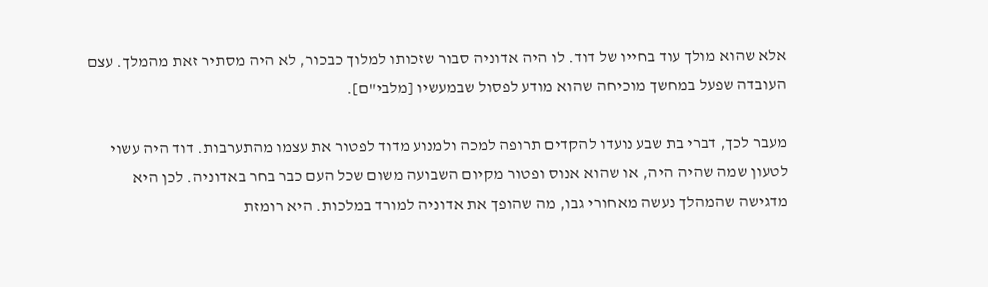אלא שהוא מולך עוד בחייו של דוד. לו היה אדוניה סבור שזכותו למלוך כבכור, לא היה מסתיר זאת מהמלך. עצם העובדה שפעל במחשך מוכיחה שהוא מודע לפסול שבמעשיו [מלבי"ם].

מעבר לכך, דברי בת שבע נועדו להקדים תרופה למכה ולמנוע מדוד לפטור את עצמו מהתערבות. דוד היה עשוי לטעון שמה שהיה היה, או שהוא אנוס ופטור מקיום השבועה משום שכל העם כבר בחר באדוניה. לכן היא מדגישה שהמהלך נעשה מאחורי גבו, מה שהופך את אדוניה למורד במלכות. היא רומזת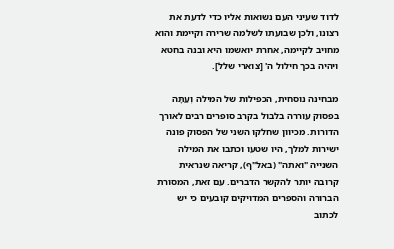לדוד שעיני העם נשואות אליו כדי לדעת את רצונו, ולכן שבועתו לשלמה שרירה וקיימת והוא מחויב לקיימה, אחרת יואשמו היא ובנה בחטא ויהיה בכך חילול ה' [צוארי שלל].

מבחינה נוסחית, הכפילות של המילה וְעַתָּה בפסוק עוררה בלבול בקרב סופרים רבים לאורך הדורות. מכיוון שחלקו השני של הפסוק פונה ישירות למלך, היו שטעו וכתבו את המילה השנייה "ואתה" (באל"ף), קריאה שנראית קרובה יותר להקשר הדברים. עם זאת, המסורת הברורה והספרים המדויקים קובעים כי יש לכתוב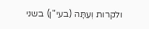ולקרות וְעַתָּה (בעי"ן) בשני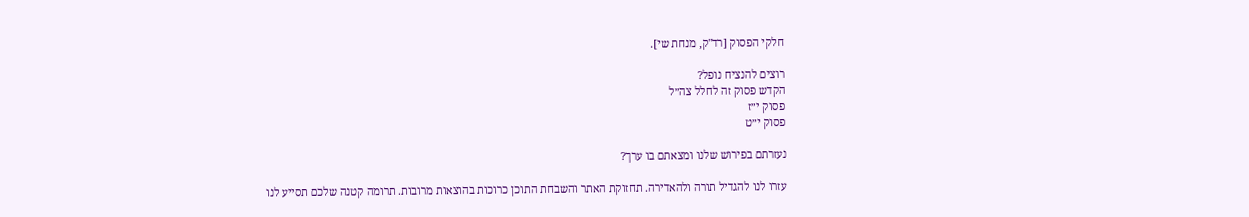חלקי הפסוק [רד"ק, מנחת שי].

רוצים להנציח נופל?
הקדש פסוק זה לחלל צה״ל
פסוק י״ז
פסוק י״ט

נעזרתם בפירוש שלנו ומצאתם בו ערך?

עזרו לנו להגדיל תורה ולהאדירה. תחזוקת האתר והשבחת התוכן כרוכות בהוצאות מרובות. תרומה קטנה שלכם תסייע לנו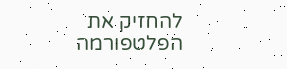להחזיק את הפלטפורמה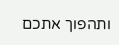ותהפוך אתכם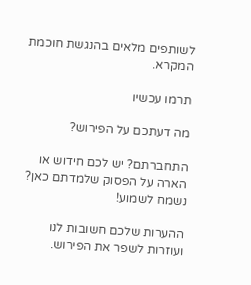לשותפים מלאים בהנגשת חוכמת המקרא.

תרמו עכשיו

מה דעתכם על הפירוש?

התחברתם? יש לכם חידוש או הארה על הפסוק שלמדתם כאן? נשמח לשמוע!

ההערות שלכם חשובות לנו ועוזרות לשפר את הפירוש.